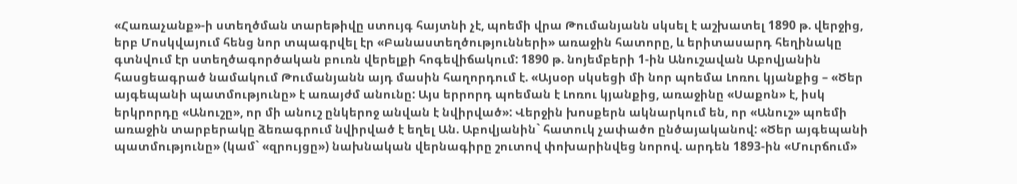«Հառաչանք»-ի ստեղծման տարեթիվը ստույգ հայտնի չէ, պոեմի վրա Թումանյանն սկսել է աշխատել 1890 թ. վերջից, երբ Մոսկվայում հենց նոր տպագրվել էր «Բանաստեղծությունների» առաջին հատորը, և երիտասարդ հեղինակը գտնվում էր ստեղծագործական բուռն վերելքի հոգեվիճակում: 1890 թ. նոյեմբերի 1-ին Անուշավան Աբովյանին հասցեագրած նամակում Թումանյանն այդ մասին հաղորդում է. «Այսօր սկսեցի մի նոր պոեմա Լոռու կյանքից – «Ծեր այգեպանի պատմությունը» է առայժմ անունը: Այս երրորդ պոեման է Լոռու կյանքից, առաջինը «Սաքոն» է, իսկ երկրորդը «Անուշը», որ մի անուշ ընկերոջ անվան է նվիրված»: Վերջին խոսքերն ակնարկում են, որ «Անուշ» պոեմի առաջին տարբերակը ձեռագրում նվիրված է եղել Ան. Աբովյանին` հատուկ չափածո ընծայականով: «Ծեր այգեպանի պատմությունը» (կամ` «զրույցը») նախնական վերնագիրը շուտով փոխարինվեց նորով. արդեն 1893-ին «Մուրճում»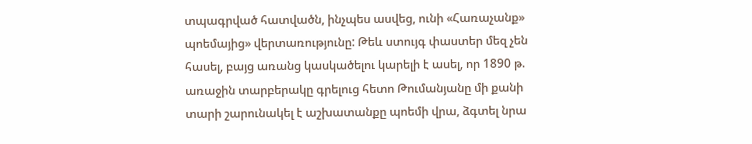տպագրված հատվածն, ինչպես ասվեց, ունի «Հառաչանք» պոեմայից» վերտառությունը: Թեև ստույգ փաստեր մեզ չեն հասել, բայց առանց կասկածելու կարելի է ասել, որ 1890 թ. առաջին տարբերակը գրելուց հետո Թումանյանը մի քանի տարի շարունակել է աշխատանքը պոեմի վրա, ձգտել նրա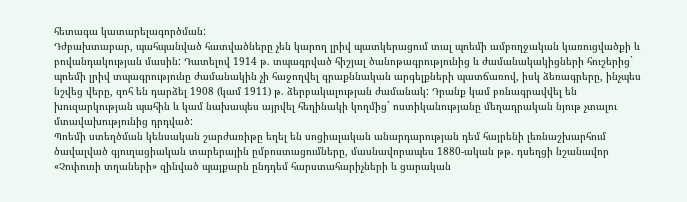հետագա կատարելագործման:
Դժբախտաբար, պահպանված հատվածները չեն կարող լրիվ պատկերացում տալ պոեմի ամբողջական կառուցվածքի և բովանդակության մասին: Դատելով 1914 թ. տպագրված հիշյալ ծանոթագրությունից և ժամանակակիցների հուշերից` պոեմի լրիվ տպագրությունը ժամանակին չի հաջողվել գրաքննական արգելքների պատճառով, իսկ ձեռագրերը, ինչպես նշվեց վերը, զոհ են դարձել 1908 (կամ 1911) թ. ձերբակալության ժամանակ: Դրանք կամ բռնագրավվել են խուզարկության պահին և կամ նախապես այրվել հեղինակի կողմից` ոստիկանությանը մեղադրական նյութ չտալու մտավախությունից դրդված:
Պոեմի ստեղծման կենսական շարժառիթը եղել են սոցիալական անարդարության դեմ հայրենի լեռնաշխարհում ծավալված գյուղացիական տարերային ըմբոստացումները, մասնավորապես 1880-ական թթ. դսեղցի նշանավոր «Չոփուռի տղաների» զինված պայքարն ընդդեմ հարստահարիչների և ցարական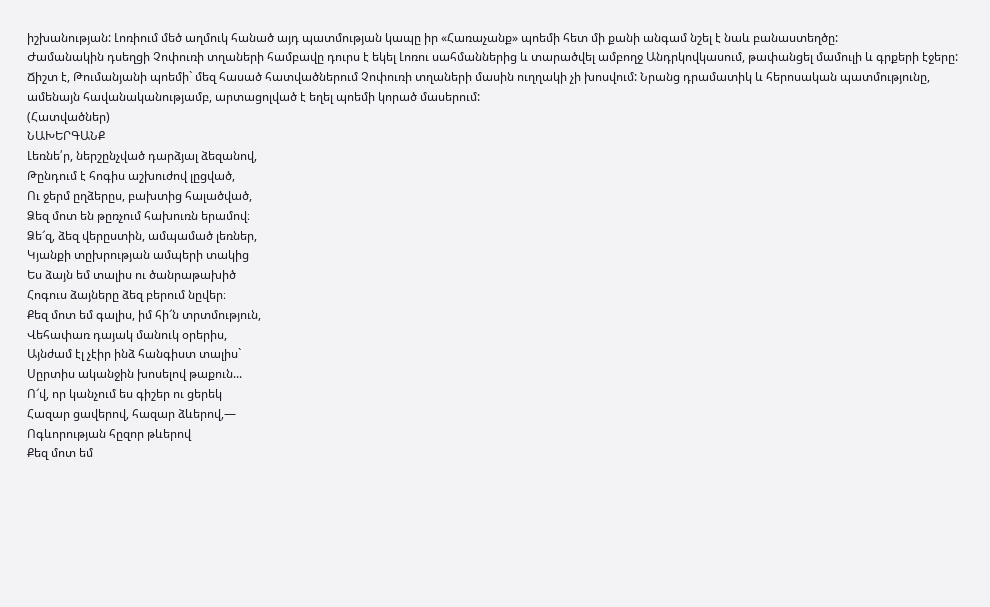իշխանության: Լոռիում մեծ աղմուկ հանած այդ պատմության կապը իր «Հառաչանք» պոեմի հետ մի քանի անգամ նշել է նաև բանաստեղծը:
Ժամանակին դսեղցի Չոփուռի տղաների համբավը դուրս է եկել Լոռու սահմաններից և տարածվել ամբողջ Անդրկովկասում, թափանցել մամուլի և գրքերի էջերը:
Ճիշտ է, Թումանյանի պոեմի` մեզ հասած հատվածներում Չոփուռի տղաների մասին ուղղակի չի խոսվում: Նրանց դրամատիկ և հերոսական պատմությունը, ամենայն հավանականությամբ, արտացոլված է եղել պոեմի կորած մասերում:
(Հատվածներ)
ՆԱԽԵՐԳԱՆՔ
Լեռնե՛ր, ներշընչված դարձյալ ձեզանով,
Թընդում է հոգիս աշխուժով լըցված,
Ու ջերմ ըղձերըս, բախտից հալածված,
Ձեզ մոտ են թըռչում հախուռն երամով։
Ձե՜զ, ձեզ վերըստին, ամպամած լեռներ,
Կյանքի տըխրության ամպերի տակից
Ես ձայն եմ տալիս ու ծանրաթախիծ
Հոգուս ձայները ձեզ բերում նըվեր։
Քեզ մոտ եմ գալիս, իմ հի՜ն տրտմություն,
Վեհափառ դայակ մանուկ օրերիս,
Այնժամ էլ չէիր ինձ հանգիստ տալիս`
Սըրտիս ականջին խոսելով թաքուն...
Ո՜վ, որ կանչում ես գիշեր ու ցերեկ
Հազար ցավերով, հազար ձևերով,―
Ոգևորության հըզոր թևերով
Քեզ մոտ եմ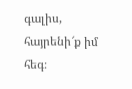գալիս, հայրենի՜ք իմ հեգ։